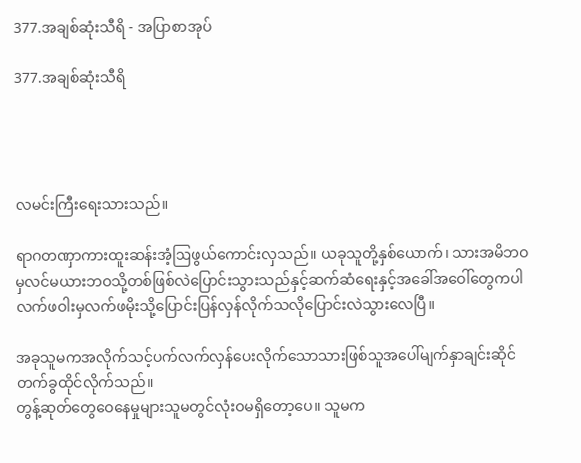377.အချစ်ဆုံးသီရိ - အပြာစာအုပ်

377.အချစ်ဆုံးသီရိ




လမင်းကြီးရေးသားသည်။

ရာဂတဏှာကားထူးဆန်းအံ့ဩဖွယ်ကောင်းလှသည်။ ယခုသူတို့နှစ်ယောက်၊ သားအမိဘဝမှလင်မယားဘဝသို့တစ်ဖြစ်လဲပြောင်းသွားသည်နှင့်ဆက်ဆံရေးနှင့်အခေါ်အဝေါ်တွေကပါ လက်ဖဝါးမှလက်ဖမိုးသို့ပြောင်းပြန်လှန်လိုက်သလိုပြောင်းလဲသွားလေပြီ။

အခုသူမကအလိုက်သင့်ပက်လက်လှန်ပေးလိုက်သောသားဖြစ်သူအပေါ်မျက်နှာချင်းဆိုင်တက်ခွထိုင်လိုက်သည်။
တွန့်ဆုတ်တွေဝေနေမှုများသူမတွင်လုံးဝမရှိတော့ပေ။ သူမက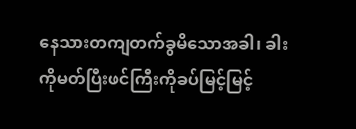နေသားတကျတက်ခွမိသောအခါ၊ ခါးကိုမတ်ပြီးဖင်ကြီးကိုခပ်မြင့်မြင့်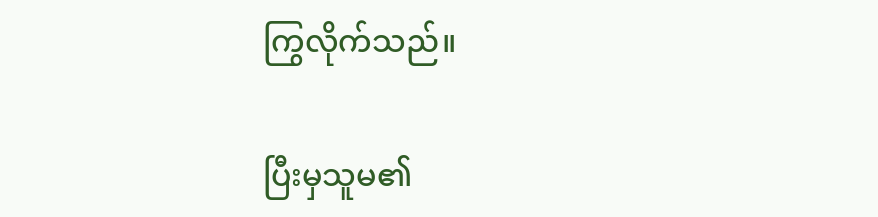ကြွလိုက်သည်။

ပြီးမှသူမ၏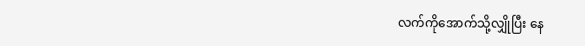လက်ကိုအောက်သို့လျှိုပြီး နေ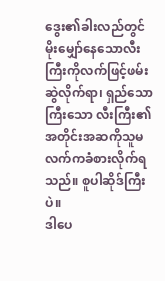ဒွေး၏ခါးလည်တွင်မိုးမျှော်နေသောလီးကြီးကိုလက်ဖြင့်ဖမ်းဆွဲလိုက်ရာ၊ ရှည်သောကြီးသော လီးကြီး၏အတိုင်းအဆကိုသူမလက်ကခံစားလိုက်ရသည်။ စူပါဆိုဒ်ကြီးပဲ။
ဒါပေ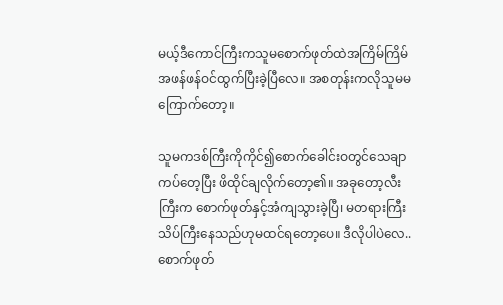မယ့်ဒီကောင်ကြီးကသူမစောက်ဖုတ်ထဲအကြိမ်ကြိမ်အဖန်ဖန်ဝင်ထွက်ပြီးခဲ့ပြီလေ။ အစတုန်းကလိုသူမမကြောက်တော့။

သူမကဒစ်ကြီးကိုကိုင်၍စောက်ခေါင်းဝတွင်သေချာကပ်တေ့ပြီး ဖိထိုင်ချလိုက်တော့၏။ အခုတော့လီးကြီးက စောက်ဖုတ်နှင့်အံကျသွားခဲ့ပြီ၊ မတရားကြီးသိပ်ကြီးနေသည်ဟုမထင်ရတော့ပေ။ ဒီလိုပါပဲလေ.. စောက်ဖုတ်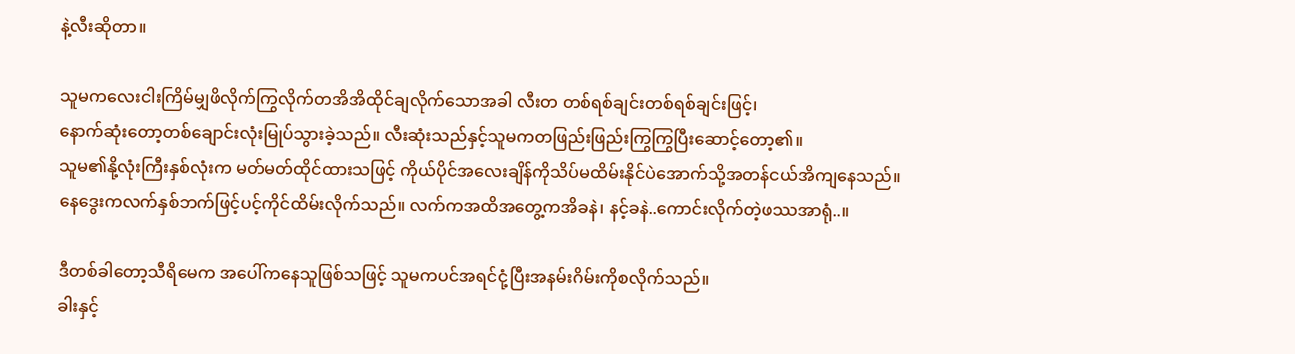နဲ့လီးဆိုတာ။

သူမကလေးငါးကြိမ်မျှဖိလိုက်ကြွလိုက်တအိအိထိုင်ချလိုက်သောအခါ လီးတ တစ်ရစ်ချင်းတစ်ရစ်ချင်းဖြင့်၊
နောက်ဆုံးတော့တစ်ချောင်းလုံးမြုပ်သွားခဲ့သည်။ လီးဆုံးသည်နှင့်သူမကတဖြည်းဖြည်းကြွကြွပြီးဆောင့်တော့၏။
သူမ၏နို့လုံးကြီးနှစ်လုံးက မတ်မတ်ထိုင်ထားသဖြင့် ကိုယ်ပိုင်အလေးချိန်ကိုသိပ်မထိမ်းနိုင်ပဲအောက်သို့အတန်ငယ်အိကျနေသည်။
နေဒွေးကလက်နှစ်ဘက်ဖြင့်ပင့်ကိုင်ထိမ်းလိုက်သည်။ လက်ကအထိအတွေ့ကအိခနဲ၊ နင့်ခနဲ..ကောင်းလိုက်တဲ့ဖဿအာရုံ..။

ဒီတစ်ခါတော့သီရိမေက အပေါ်ကနေသူဖြစ်သဖြင့် သူမကပင်အရင်ငုံ့ပြီးအနမ်းဂိမ်းကိုစလိုက်သည်။
ခါးနှင့်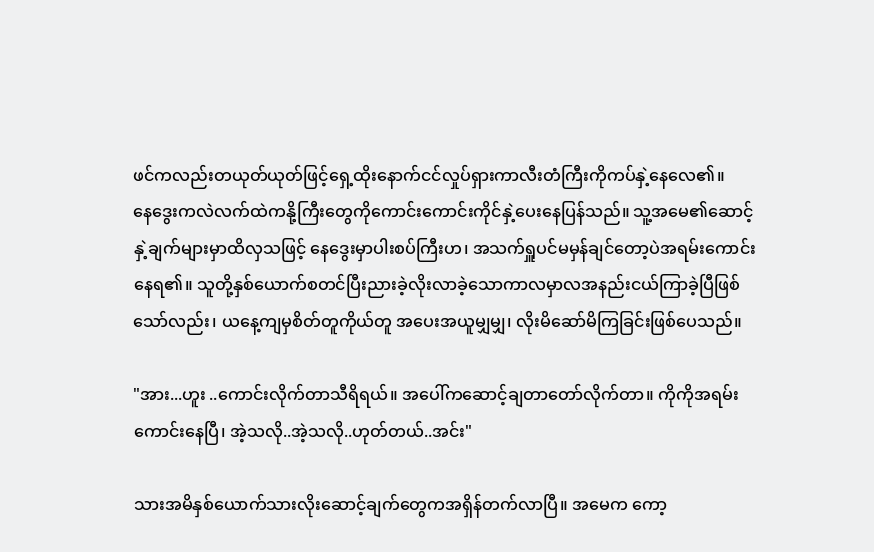ဖင်ကလည်းတယုတ်ယုတ်ဖြင့်ရှေ့ထိုးနောက်ငင်လှုပ်ရှားကာလီးတံကြီးကိုကပ်နှဲ့နေလေ၏။
နေဒွေးကလဲလက်ထဲကနို့ကြီးတွေကိုကောင်းကောင်းကိုင်နှဲ့ပေးနေပြန်သည်။ သူ့အမေ၏ဆောင့်နှဲ့ချက်များမှာထိလှသဖြင့် နေဒွေးမှာပါးစပ်ကြီးဟ၊ အသက်ရှူပင်မမှန်ချင်တော့ပဲအရမ်းကောင်းနေရ၏။ သူတို့နှစ်ယောက်စတင်ပြီးညားခဲ့လိုးလာခဲ့သောကာလမှာလအနည်းငယ်ကြာခဲ့ပြီဖြစ်သော်လည်း၊ ယနေ့ကျမှစိတ်တူကိုယ်တူ အပေးအယူမျှမျှ၊ လိုးမိဆော်မိကြခြင်းဖြစ်ပေသည်။

"အား...ဟူး ..ကောင်းလိုက်တာသီရိရယ်။ အပေါ်ကဆောင့်ချတာတော်လိုက်တာ။ ကိုကိုအရမ်းကောင်းနေပြီ၊ အဲ့သလို..အဲ့သလို..ဟုတ်တယ်..အင်း"

သားအမိနှစ်ယောက်သားလိုးဆောင့်ချက်တွေကအရှိန်တက်လာပြီ။ အမေက ကော့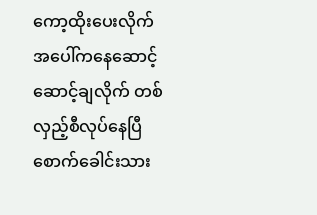ကော့ထိုးပေးလိုက် အပေါ်ကနေဆောင့်ဆောင့်ချလိုက် တစ်လှည့်စီလုပ်နေပြီစောက်ခေါင်းသား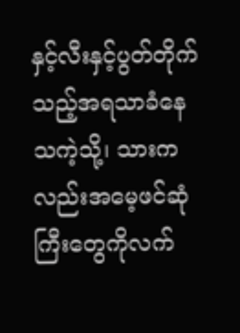နှင့်လီးနှင့်ပွတ်တိုက်သည့်အရသာခံနေသကဲ့သို့၊ သားကလည်းအမေ့ဖင်ဆုံကြီးတွေကိုလက်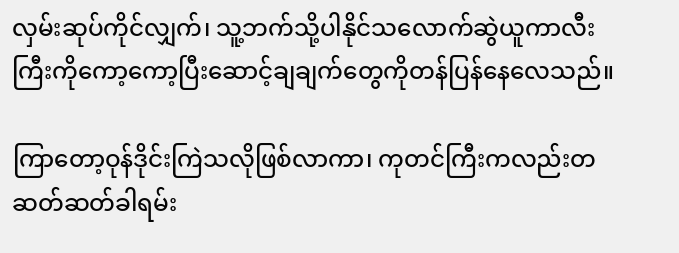လှမ်းဆုပ်ကိုင်လျှက်၊ သူ့ဘက်သို့ပါနိုင်သလောက်ဆွဲယူကာလီးကြီးကိုကော့ကော့ပြီးဆောင့်ချချက်တွေကိုတန်ပြန်နေလေသည်။

ကြာတော့ဝုန်ဒိုင်းကြဲသလိုဖြစ်လာကာ၊ ကုတင်ကြီးကလည်းတဆတ်ဆတ်ခါရမ်း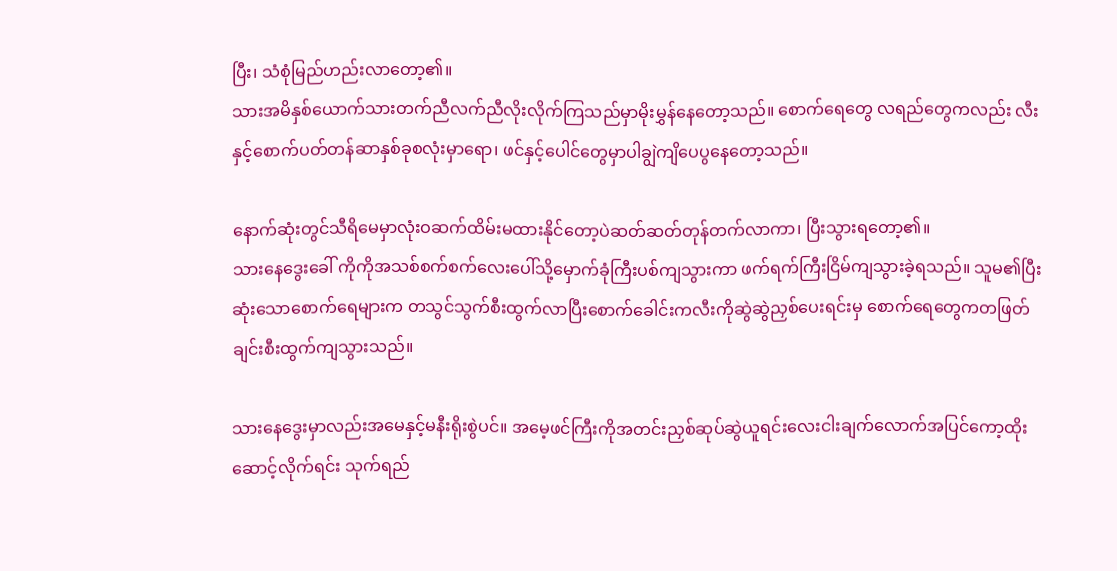ပြီး၊ သံစုံမြည်ဟည်းလာတော့၏။
သားအမိနှစ်ယောက်သားတက်ညီလက်ညီလိုးလိုက်ကြသည်မှာမိုးမွှန်နေတော့သည်။ စောက်ရေတွေ လရည်တွေကလည်း လီးနှင့်စောက်ပတ်တန်ဆာနှစ်ခုစလုံးမှာရော၊ ဖင်နှင့်ပေါင်တွေမှာပါချွဲကျိပေပွနေတော့သည်။

နောက်ဆုံးတွင်သီရိမေမှာလုံးဝဆက်ထိမ်းမထားနိုင်တော့ပဲဆတ်ဆတ်တုန်တက်လာကာ၊ ပြီးသွားရတော့၏။
သားနေဒွေးခေါ် ကိုကိုအသစ်စက်စက်လေးပေါ်သို့မှောက်ခုံကြီးပစ်ကျသွားကာ ဖက်ရက်ကြီးငြိမ်ကျသွားခဲ့ရသည်။ သူမ၏ပြီးဆုံးသောစောက်ရေများက တသွင်သွက်စီးထွက်လာပြီးစောက်ခေါင်းကလီးကိုဆွဲဆွဲညှစ်ပေးရင်းမှ စောက်ရေတွေကတဖြတ်ချင်းစီးထွက်ကျသွားသည်။

သားနေဒွေးမှာလည်းအမေနှင့်မနီးရိုးစွဲပင်။ အမေ့ဖင်ကြီးကိုအတင်းညှစ်ဆုပ်ဆွဲယူရင်းလေးငါးချက်လောက်အပြင်ကော့ထိုးဆောင့်လိုက်ရင်း သုက်ရည်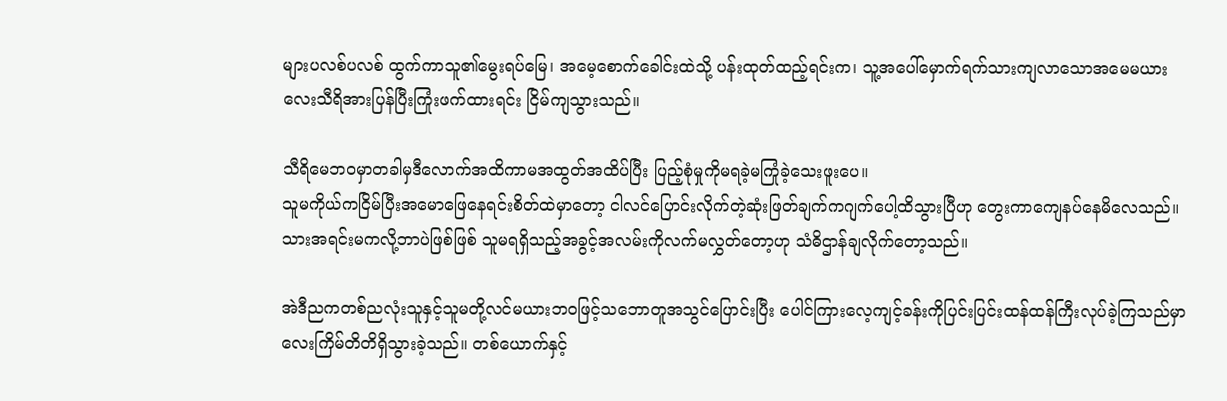များပလစ်ပလစ် ထွက်ကာသူ၏မွေးရပ်မြေ၊ အမေ့စောက်ခေါင်းထဲသို့ ပန်းထုတ်ထည့်ရင်းက၊ သူ့အပေါ်မှောက်ရက်သားကျလာသောအမေမယားလေးသီရိအားပြန်ပြီးကြုံးဖက်ထားရင်း ငြိမ်ကျသွားသည်။

သီရိမေဘဝမှာတခါမှဒီလောက်အထိကာမအထွတ်အထိပ်ပြီး ပြည့်စုံမှုကိုမရခဲ့မကြုံခဲ့သေးဖူးပေ။
သူမကိုယ်ကငြိမ်ပြီးအမောဖြေနေရင်းစိတ်ထဲမှာတော့ ငါလင်ပြောင်းလိုက်တဲ့ဆုံးဖြတ်ချက်ကဂျက်ပေါ့ထိသွားပြီဟု တွေးကာကျေနပ်နေမိလေသည်။
သားအရင်းမကလို့ဘာပဲဖြစ်ဖြစ် သူမရရှိသည့်အခွင့်အလမ်းကိုလက်မလွှတ်တော့ဟု သံဓိဌာန်ချလိုက်တော့သည်။

အဲဒီညကတစ်ညလုံးသူနှင့်သူမတို့လင်မယားဘဝဖြင့်သဘောတူအသွင်ပြောင်းပြီး ပေါင်ကြားလေ့ကျင့်ခန်းကိုပြင်းပြင်းထန်ထန်ကြီးလုပ်ခဲ့ကြသည်မှာ
လေးကြိမ်တိတိရှိသွားခဲ့သည်။ တစ်ယောက်နှင့်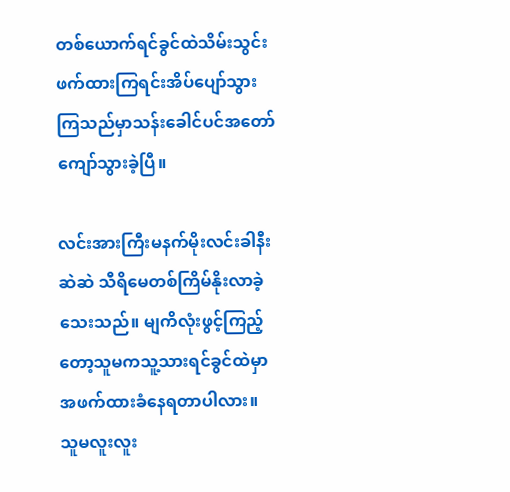တစ်ယောက်ရင်ခွင်ထဲသိမ်းသွင်းဖက်ထားကြရင်းအိပ်ပျော်သွားကြသည်မှာသန်းခေါင်ပင်အတော်ကျော်သွားခဲ့ပြီ။

လင်းအားကြီးမနက်မိုးလင်းခါနီးဆဲဆဲ သီရိမေတစ်ကြိမ်နိုးလာခဲ့သေးသည်။ မျကိလုံးဖွင့်ကြည့်တော့သူမကသူ့သားရင်ခွင်ထဲမှာအဖက်ထားခံနေရတာပါလား။
သူမလူးလူး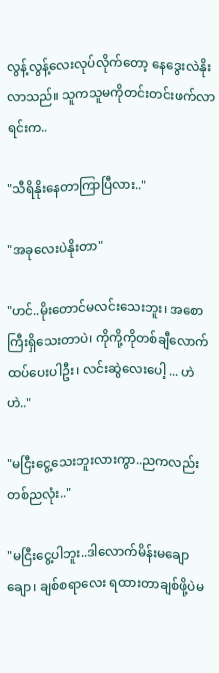လွန့်လွန့်လေးလုပ်လိုက်တော့ နေဒွေးလဲနိုးလာသည်။ သူကသူမကိုတင်းတင်းဖက်လာရင်းက..

"သီရိနိုးနေတာကြာပြီလား.."

"အခုလေးပဲနိုးတာ"

"ဟင်..မိုးတောင်မလင်းသေးဘူး၊ အစောကြီးရှိသေးတာပဲ၊ ကိုကို့ကိုတစ်ချီလောက်ထပ်ပေးပါဦး၊ လင်းဆွဲလေးပေါ့ ... ဟဲဟဲ.."

"မငြီးငွေ့သေးဘူးလားကွာ..ညကလည်းတစ်ညလုံး.."

"မငြီးငွေ့ပါဘူး..ဒါလောက်မိန်းမချောချော၊ ချစ်စရာလေး ရထားတာချစ်ဖို့ပဲမ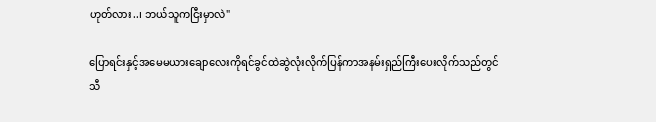ဟုတ်လား..၊ ဘယ်သူကငြီးမှာလဲ"

ပြောရင်းနှင့်အမေမယားချောလေးကိုရင်ခွင်ထဲဆွဲလုံးလိုက်ပြန်ကာအနမ်းရှည်ကြီးပေးလိုက်သည်တွင်
သီ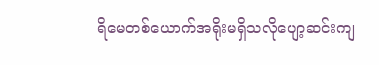ရိမေတစ်ယောက်အရိုးမရှိသလိုပျော့ဆင်းကျ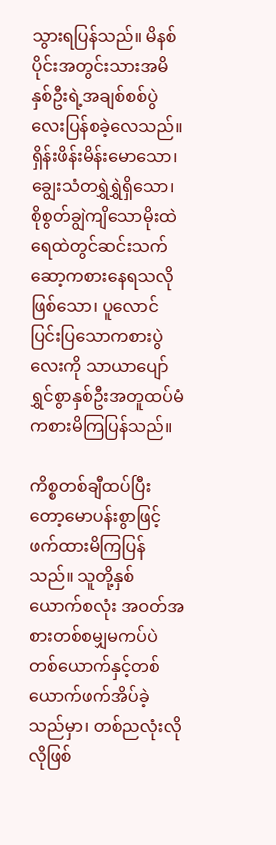သွားရပြန်သည်။ မိနစ်ပိုင်းအတွင်းသားအမိနှစ်ဦးရဲ့အချစ်စစ်ပွဲလေးပြန်စခဲ့လေသည်။
ရှိန်းဖိန်းမိန်းမောသော၊ ချွေးသံတရွှဲရွှဲရှိသော၊ စိုစွတ်ချွဲကျိသောမိုးထဲရေထဲတွင်ဆင်းသက်ဆော့ကစားနေရသလိုဖြစ်သော၊ ပူလောင်ပြင်းပြသောကစားပွဲလေးကို သာယာပျော်ရွှင်စွာနှစ်ဦးအတူထပ်မံကစားမိကြပြန်သည်။

ကိစ္စတစ်ချီထပ်ပြီးတော့မောပန်းစွာဖြင့်ဖက်ထားမိကြပြန်သည်။ သူတို့နှစ်ယောက်စလုံး အဝတ်အစားတစ်စမျှမကပ်ပဲ တစ်ယောက်နှင့်တစ်ယောက်ဖက်အိပ်ခဲ့သည်မှာ၊ တစ်ညလုံးလိုလိုဖြစ်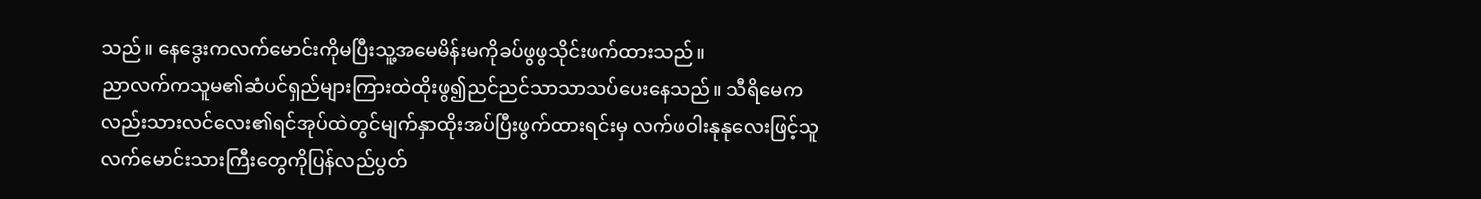သည်။ နေဒွေးကလက်မောင်းကိုမပြီးသူ့အမေမိန်းမကိုခပ်ဖွဖွသိုင်းဖက်ထားသည်။
ညာလက်ကသူမ၏ဆံပင်ရှည်များကြားထဲထိုးဖွ၍ညင်ညင်သာသာသပ်ပေးနေသည်။ သီရိမေကလည်းသားလင်လေး၏ရင်အုပ်ထဲတွင်မျက်နှာထိုးအပ်ပြီးဖွက်ထားရင်းမှ လက်ဖဝါးနုနုလေးဖြင့်သူလက်မောင်းသားကြီးတွေကိုပြန်လည်ပွတ်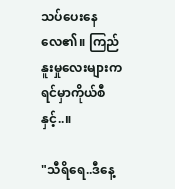သပ်ပေးနေလေ၏။ ကြည်နူးမှုလေးများကရင်မှာကိုယ်စီနှင့်..။

"သီရိရေ..ဒီနေ့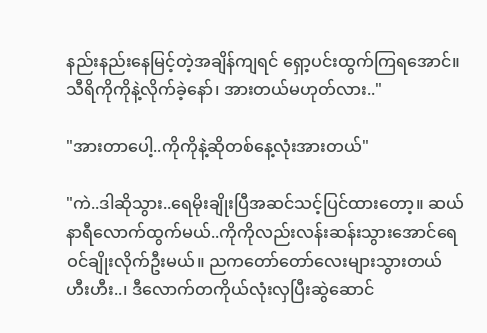နည်းနည်းနေမြင့်တဲ့အချိန်ကျရင် ရှော့ပင်းထွက်ကြရအောင်။ သီရိကိုကိုနဲ့လိုက်ခဲ့နော်၊ အားတယ်မဟုတ်လား.."

"အားတာပေါ့..ကိုကိုနဲ့ဆိုတစ်နေ့လုံးအားတယ်"

"ကဲ..ဒါဆိုသွား..ရေမိုးချိုးပြီအဆင်သင့်ပြင်ထားတော့။ ဆယ်နာရီလောက်ထွက်မယ်..ကိုကိုလည်းလန်းဆန်းသွားအောင်ရေဝင်ချိုးလိုက်ဦးမယ်။ ညကတော်တော်လေးများသွားတယ်ဟီးဟီး..၊ ဒီလောက်တကိုယ်လုံးလှပြီးဆွဲဆောင်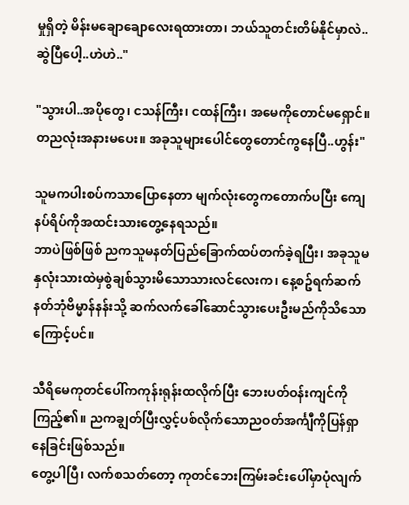မှုရှိတဲ့ မိန်းမချောချောလေးရထားတာ၊ ဘယ်သူတင်းတိမ်နိုင်မှာလဲ..ဆွဲပြီပေါ့..ဟဲဟဲ.."

"သွားပါ..အပိုတွေ၊ ငသန်ကြီး၊ ငထန်ကြီး၊ အမေကိုတောင်မရှောင်။ တညလုံးအနားမပေး။ အခုသူများပေါင်တွေတောင်ကွနေပြီ..ဟွန်း"

သူမကပါးစပ်ကသာပြောနေတာ မျက်လုံးတွေကတောက်ပပြီး ကျေနပ်ရိပ်ကိုအထင်းသားတွေ့နေရသည်။
ဘာပဲဖြစ်ဖြစ် ညကသူမနတ်ပြည်ခြောက်ထပ်တက်ခဲ့ရပြီး၊ အခုသူမနှလုံးသားထဲမှစွဲချစ်သွားမိသောသားလင်လေးက၊ နေ့စဥ်ရက်ဆက်နတ်ဘုံဗိမ္မာန်နန်းသို့ ဆက်လက်ခေါ်ဆောင်သွားပေးဦးမည်ကိုသိသောကြောင့်ပင်။

သီရိမေကုတင်ပေါ်ကကုန်းရုန်းထလိုက်ပြီး ဘေးပတ်ဝန်းကျင်ကိုကြည့်၏။ ညကချွတ်ပြီးလွှင့်ပစ်လိုက်သောညဝတ်အင်္ကျီကိုပြန်ရှာနေခြင်းဖြစ်သည်။
တွေ့ပါပြီ၊ လက်စသတ်တော့ ကုတင်ဘေးကြမ်းခင်းပေါ်မှာပုံလျက်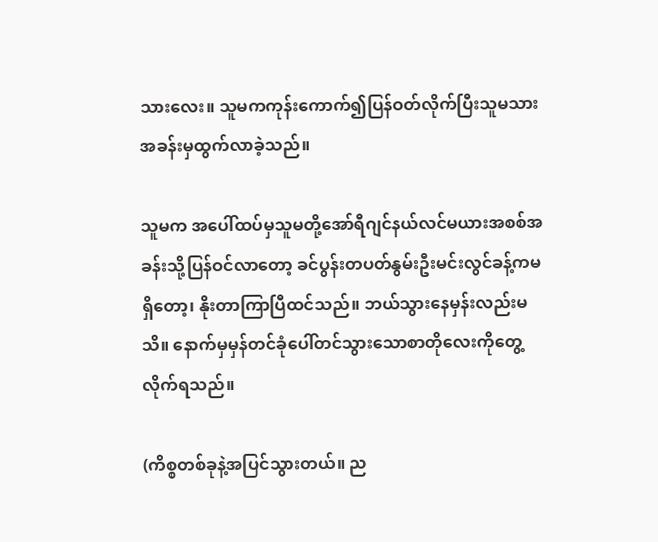သားလေး။ သူမကကုန်းကောက်၍ပြန်ဝတ်လိုက်ပြီးသူမသားအခန်းမှထွက်လာခဲ့သည်။

သူမက အပေါ်ထပ်မှသူမတို့အော်ရီဂျင်နယ်လင်မယားအစစ်အခန်းသို့ပြန်ဝင်လာတော့ ခင်ပွန်းတပတ်နွမ်းဦးမင်းလွင်ခန့်ကမရှိတော့၊ နိုးတာကြာပြီထင်သည်။ ဘယ်သွားနေမှန်းလည်းမသိ။ နောက်မှမှန်တင်ခုံပေါ်တင်သွားသောစာတိုလေးကိုတွေ့လိုက်ရသည်။

(ကိစ္စတစ်ခုနဲ့အပြင်သွားတယ်။ ည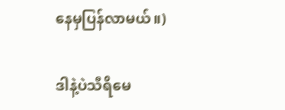နေမှပြန်လာမယ်။)

ဒါနဲ့ပဲသီရိမေ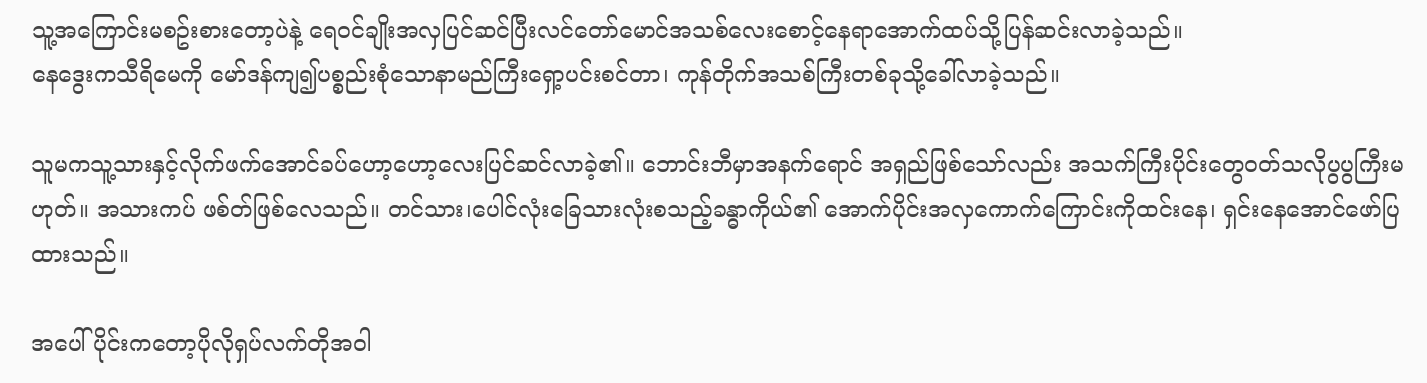သူ့အကြောင်းမစဥ်းစားတော့ပဲနဲ့ ရေဝင်ချိုးအလှပြင်ဆင်ပြီးလင်တော်မောင်အသစ်လေးစောင့်နေရာအောက်ထပ်သို့ပြန်ဆင်းလာခဲ့သည်။
နေဒွေးကသီရိမေကို မော်ဒန်ကျ၍ပစ္စည်းစုံသောနာမည်ကြီးရှော့ပင်းစင်တာ၊ ကုန်တိုက်အသစ်ကြီးတစ်ခုသို့ခေါ်လာခဲ့သည်။

သူမကသူ့သားနှင့်လိုက်ဖက်အောင်ခပ်ဟော့ဟော့လေးပြင်ဆင်လာခဲ့၏။ ဘောင်းဘီမှာအနက်ရောင် အရှည်ဖြစ်သော်လည်း အသက်ကြီးပိုင်းတွေဝတ်သလိုပွပွကြီးမဟုတ်။ အသားကပ် ဖစ်တ်ဖြစ်လေသည်။ တင်သား၊ပေါင်လုံးခြေသားလုံးစသည့်ခန္ဓာကိုယ်၏ အောက်ပိုင်းအလှကောက်ကြောင်းကိုထင်းနေ၊ ရှင်းနေအောင်ဖော်ပြထားသည်။

အပေါ်ပိုင်းကတော့ပိုလိုရှပ်လက်တိုအဝါ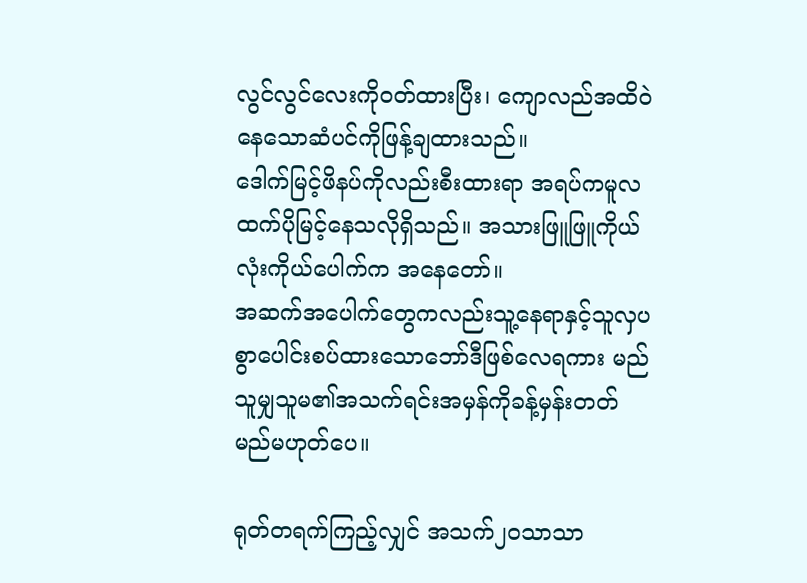လွင်လွင်လေးကိုဝတ်ထားပြီး၊ ကျောလည်အထိဝဲနေသောဆံပင်ကိုဖြန့်ချထားသည်။
ဒေါက်မြင့်ဖိနပ်ကိုလည်းစီးထားရာ အရပ်ကမူလထက်ပိုမြင့်နေသလိုရှိသည်။ အသားဖြူဖြူကိုယ်လုံးကိုယ်ပေါက်က အနေတော်။
အဆက်အပေါက်တွေကလည်းသူ့နေရာနှင့်သူလှပစွာပေါင်းစပ်ထားသောဘော်ဒီဖြစ်လေရကား မည်သူမျှသူမ၏အသက်ရင်းအမှန်ကိုခန့်မှန်းတတ်မည်မဟုတ်ပေ။

ရုတ်တရက်ကြည့်လျှင် အသက်၂၀သာသာ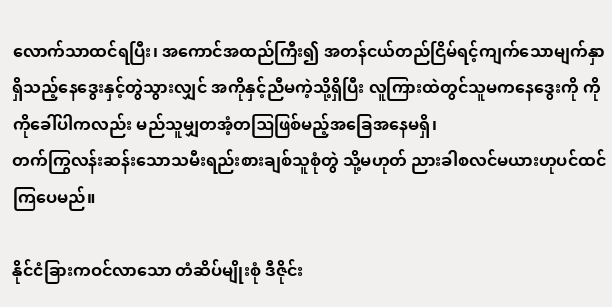လောက်သာထင်ရပြီး၊ အကောင်အထည်ကြီး၍ အတန်ငယ်တည်ငြိမ်ရင့်ကျက်သောမျက်နှာရှိသည့်နေဒွေးနှင့်တွဲသွားလျှင် အကိုနှင့်ညီမကဲ့သို့ရှိပြီး လူကြားထဲတွင်သူမကနေဒွေးကို ကိုကိုခေါ်ပါကလည်း မည်သူမျှတအံ့တဩဖြစ်မည့်အခြေအနေမရှိ၊
တက်ကြွလန်းဆန်းသောသမီးရည်းစားချစ်သူစုံတွဲ သို့မဟုတ် ညားခါစလင်မယားဟုပင်ထင်ကြပေမည်။

နိုင်ငံခြားကဝင်လာသော တံဆိပ်မျိုးစုံ ဒီဇိုင်း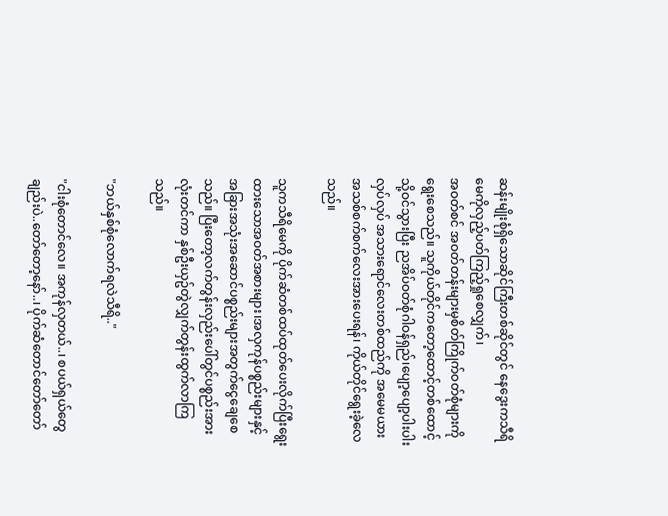ဆန်းမျိုးစုံရှိသောဆိုင်ကြီးတစ်ဆိုင်တွင် နေဒွေးကသီရိမေကိုလှည့်ပတ်ကြည့်ရှုစေလျှက်၊
အဝတ်စင် အဝတ်တန်းများမှစိတ်ကြိုက်ဝတ်စုံများကိုရွေးစေသည်။ သူကိုယ်တိုင်ကတော့ထောင့်တစ်ထောင့်သို့ဝင်သွားပြီး ညအိပ်ဝတ်စုံဂါဝန်ရှည်၊ပျော့ပျော့ပါးပါးလှပ်လှပ် အသားရောင်လေးတစ်ထည်ကို အမေမယားအသစ်စက်စက်လေးအားပေးရန်၊ ကိုယ်တိုင်ရွေးခဲ့လေသည်။

သူကသီရိမေကို ပိုက်ဆံတစ်ထပ်ထုတ်ပေးလိုက်ပြီးရွေးထားသောအဝတ်အစားများ၊အလှကုန်ပစ္စည်းများနှင့် အခြားအသုံးအဆောင်ပစ္စည်းများအတွက်ငွေချေစေသည်။ ပြီးတော့လက်တွန်းလှည်းပေါ်တွင်ပစ္စည်းအားလုံးတင်ကာ နှစ်ဦးယှဥ်တွဲလျှက်တွန်းထွက်လာကြသည်။

"ဘယ်နှစ်စုံလောက်ရလဲသီရိ.."

"ငါးစုံတောင်လေ။ အကုန်လှတယ်..၊ စပယ်ရှယ်တွေချည်းပဲ..တော်တော့နော်..၊ ပိုက်ဆံတောင်တော်တော်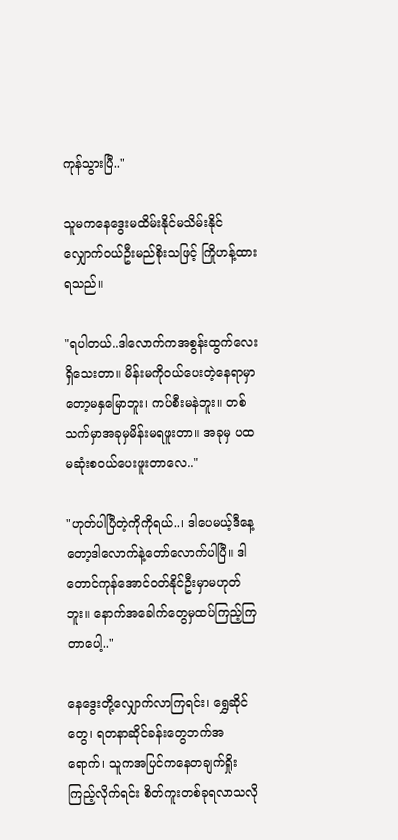ကုန်သွားပြီ.."

သူမကနေဒွေးမထိမ်းနိုင်မသိမ်းနိုင်လျှောက်ဝယ်ဦးမည်စိုးသဖြင့် ကြိုဟန့်ထားရသည်။

"ရပါတယ်..ဒါလောက်ကအစွန်းထွက်လေးရှိသေးတာ။ မိန်းမကိုဝယ်ပေးတဲ့နေရာမှာတော့မနှမြောဘူး၊ ကပ်စီးမနဲဘူး။ တစ်သက်မှာအခုမှမိန်းမရဖူးတာ။ အခုမှ ပထမဆုံးစဝယ်ပေးဖူးတာလေ.."

"ဟုတ်ပါပြီတဲ့ကိုကိုရယ်..၊ ဒါပေမယ့်ဒီနေ့တော့ဒါလောက်နဲ့တော်လောက်ပါပြီ။ ဒါတောင်ကုန်အောင်ဝတ်နိုင်ဦးမှာမဟုတ်ဘူး။ နောက်အခေါက်တွေမှထပ်ကြည့်ကြတာပေါ့.."

နေဒွေးတို့လျှောက်လာကြရင်း၊ ရွှေဆိုင်တွေ၊ ရတနာဆိုင်ခန်းတွေဘက်အရောက်၊ သူကအပြင်ကနေတချက်ရှိုးကြည့်လိုက်ရင်း စိတ်ကူးတစ်ခုရလာသလို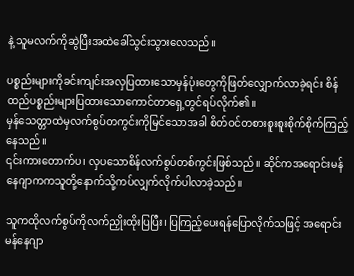နဲ့ သူမလက်ကိုဆွဲပြီးအထဲခေါ်သွင်းသွားလေသည်။

ပစ္စည်းများကိုခင်းကျင်းအလှပြထားသောမှန်ပုံးတွေကိုဖြတ်လျှောက်လာခဲ့ရင်း စိန်ထည်ပစ္စည်းများပြထားသောကောင်တာရှေ့တွင်ရပ်လိုက်၏။
မှန်သေတ္တာထဲမှလက်စွပ်တကွင်းကိုမြင်သောအခါ စိတ်ဝင်တစားစူးစူးစိုက်စိုက်ကြည့်နေသည်။
၎င်းကားတောက်ပ၊ လှပသောစိန်လက်စွပ်တစ်ကွင်းဖြစ်သည်။ ဆိုင်ကအရောင်းမန်နေဂျာကကသူတို့နောက်သို့ကပ်လျှက်လိုက်ပါလာခဲ့သည်။

သူကထိုလက်စွပ်ကိုလက်ညှိုးထိုးပြပြီး၊ ပြကြည့်ပေးရန်ပြောလိုက်သဖြင့် အရောင်းမန်နေဂျာ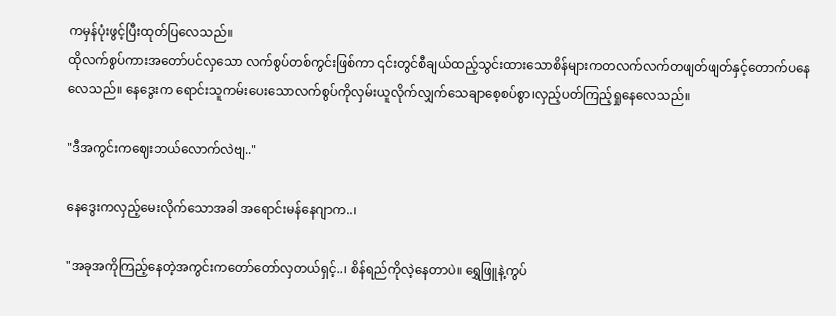ကမှန်ပုံးဖွင့်ပြီးထုတ်ပြလေသည်။
ထိုလက်စွပ်ကားအတော်ပင်လှသော လက်စွပ်တစ်ကွင်းဖြစ်ကာ ၎င်းတွင်စီချယ်ထည့်သွင်းထားသောစိန်များကတလက်လက်တဖျတ်ဖျတ်နှင့်တောက်ပနေလေသည်။ နေဒွေးက ရောင်းသူကမ်းပေးသောလက်စွပ်ကိုလှမ်းယူလိုက်လျှက်သေချာစေ့စပ်စွာ၊လှည့်ပတ်ကြည့်ရှုနေလေသည်။

"ဒီအကွင်းကဈေးဘယ်လောက်လဲဗျ.."

နေဒွေးကလှည့်မေးလိုက်သောအခါ အရောင်းမန်နေဂျာက..၊

"အခုအကိုကြည့်နေတဲ့အကွင်းကတော်တော်လှတယ်ရှင့်..၊ စိန်ရည်ကိုလဲ့နေတာပဲ။ ရွှေဖြူနဲ့ကွပ်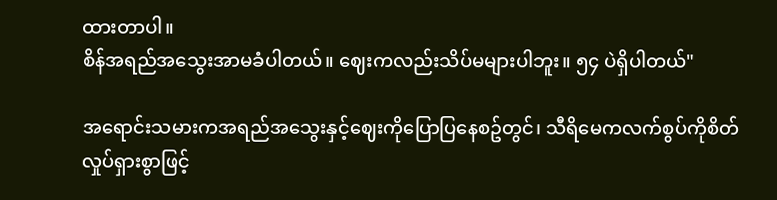ထားတာပါ။
စိန်အရည်အသွေးအာမခံပါတယ်။ ဈေးကလည်းသိပ်မများပါဘူး။ ၅၄ ပဲရှိပါတယ်"

အရောင်းသမားကအရည်အသွေးနှင့်ဈေးကိုပြောပြနေစဥ်တွင်၊ သီရိမေကလက်စွပ်ကိုစိတ်လှုပ်ရှားစွာဖြင့်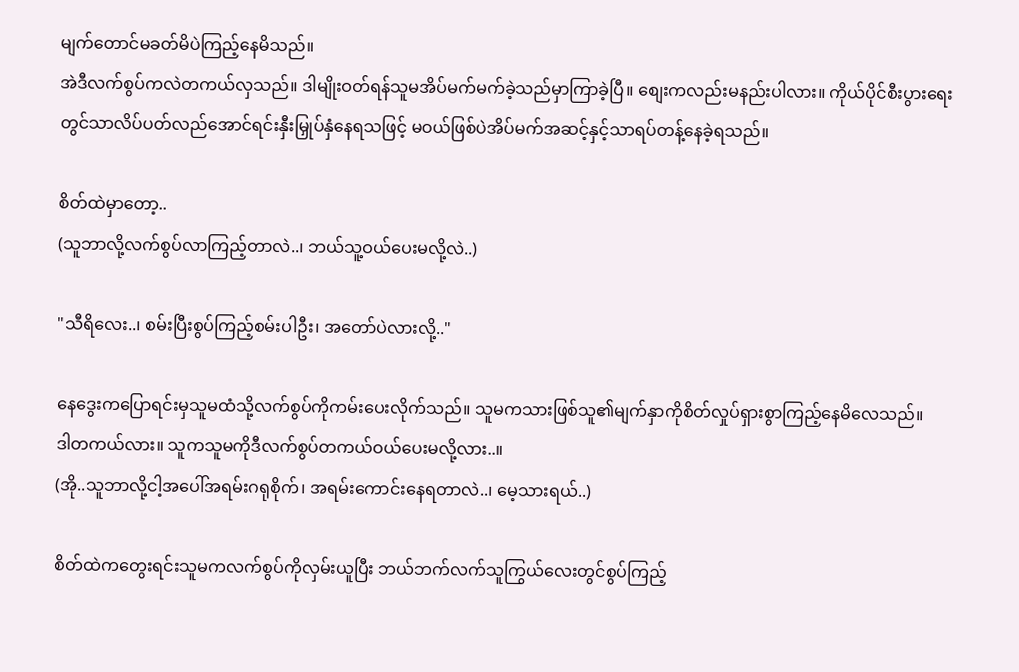မျက်တောင်မခတ်မိပဲကြည့်နေမိသည်။
အဲဒီလက်စွပ်ကလဲတကယ်လှသည်။ ဒါမျိုးဝတ်ရန်သူမအိပ်မက်မက်ခဲ့သည်မှာကြာခဲ့ပြီ။ စျေးကလည်းမနည်းပါလား။ ကိုယ်ပိုင်စီးပွားရေးတွင်သာလိပ်ပတ်လည်အောင်ရင်းနှီးမြှုပ်နှံနေရသဖြင့် မဝယ်ဖြစ်ပဲအိပ်မက်အဆင့်နှင့်သာရပ်တန့်နေခဲ့ရသည်။

စိတ်ထဲမှာတော့..
(သူဘာလို့လက်စွပ်လာကြည့်တာလဲ..၊ ဘယ်သူ့ဝယ်ပေးမလို့လဲ..)

"သီရိလေး..၊ စမ်းပြီးစွပ်ကြည့်စမ်းပါဦး၊ အတော်ပဲလားလို့.."

နေဒွေးကပြောရင်းမှသူမထံသို့လက်စွပ်ကိုကမ်းပေးလိုက်သည်။ သူမကသားဖြစ်သူ၏မျက်နှာကိုစိတ်လှုပ်ရှားစွာကြည့်နေမိလေသည်။
ဒါတကယ်လား။ သူကသူမကိုဒီလက်စွပ်တကယ်ဝယ်ပေးမလို့လား..။
(အို..သူဘာလို့ငါ့အပေါ်အရမ်းဂရုစိုက်၊ အရမ်းကောင်းနေရတာလဲ..၊ မေ့သားရယ်..)

စိတ်ထဲကတွေးရင်းသူမကလက်စွပ်ကိုလှမ်းယူပြီး ဘယ်ဘက်လက်သူကြွယ်လေးတွင်စွပ်ကြည့်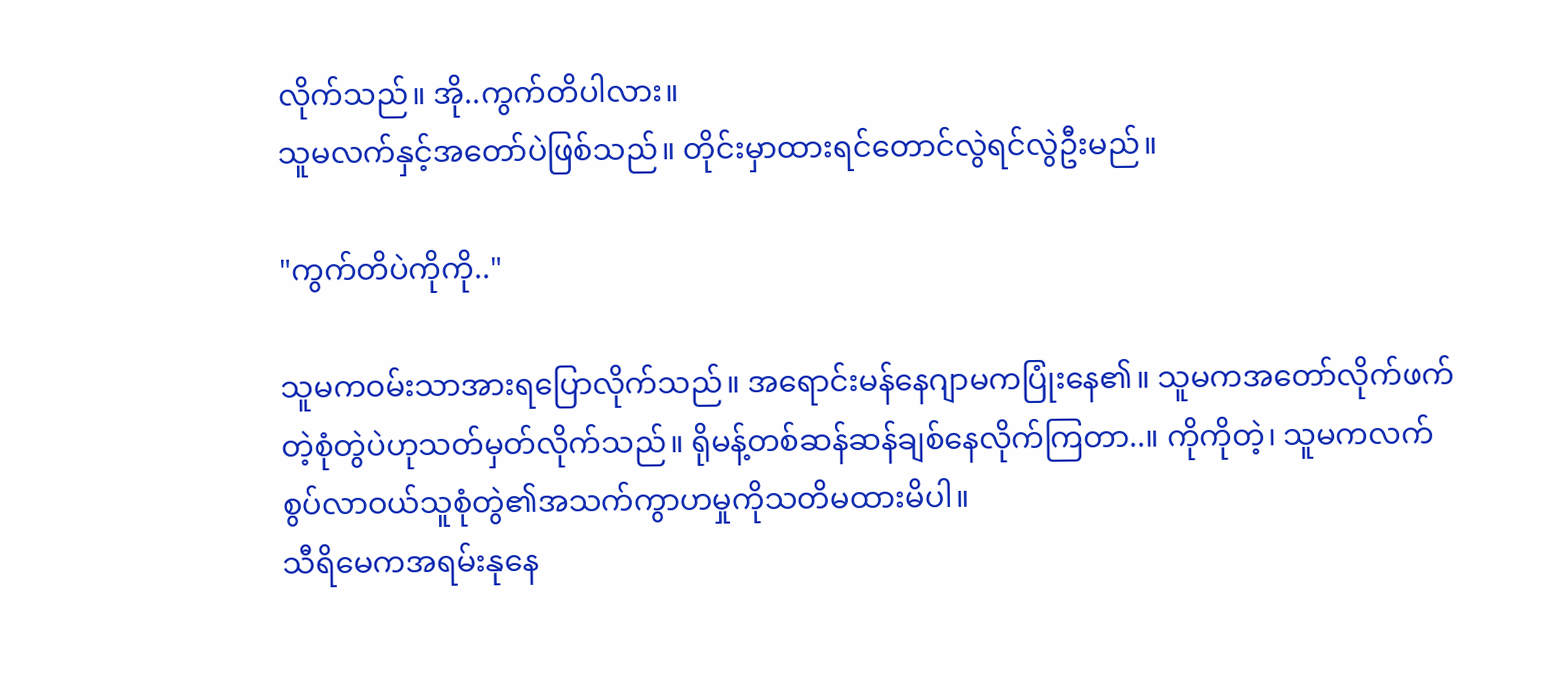လိုက်သည်။ အို..ကွက်တိပါလား။
သူမလက်နှင့်အတော်ပဲဖြစ်သည်။ တိုင်းမှာထားရင်တောင်လွဲရင်လွဲဦးမည်။

"ကွက်တိပဲကိုကို.."

သူမကဝမ်းသာအားရပြောလိုက်သည်။ အရောင်းမန်နေဂျာမကပြုံးနေ၏။ သူမကအတော်လိုက်ဖက်တဲ့စုံတွဲပဲဟုသတ်မှတ်လိုက်သည်။ ရိုမန့်တစ်ဆန်ဆန်ချစ်နေလိုက်ကြတာ..။ ကိုကိုတဲ့၊ သူမကလက်စွပ်လာဝယ်သူစုံတွဲ၏အသက်ကွာဟမှုကိုသတိမထားမိပါ။
သီရိမေကအရမ်းနုနေ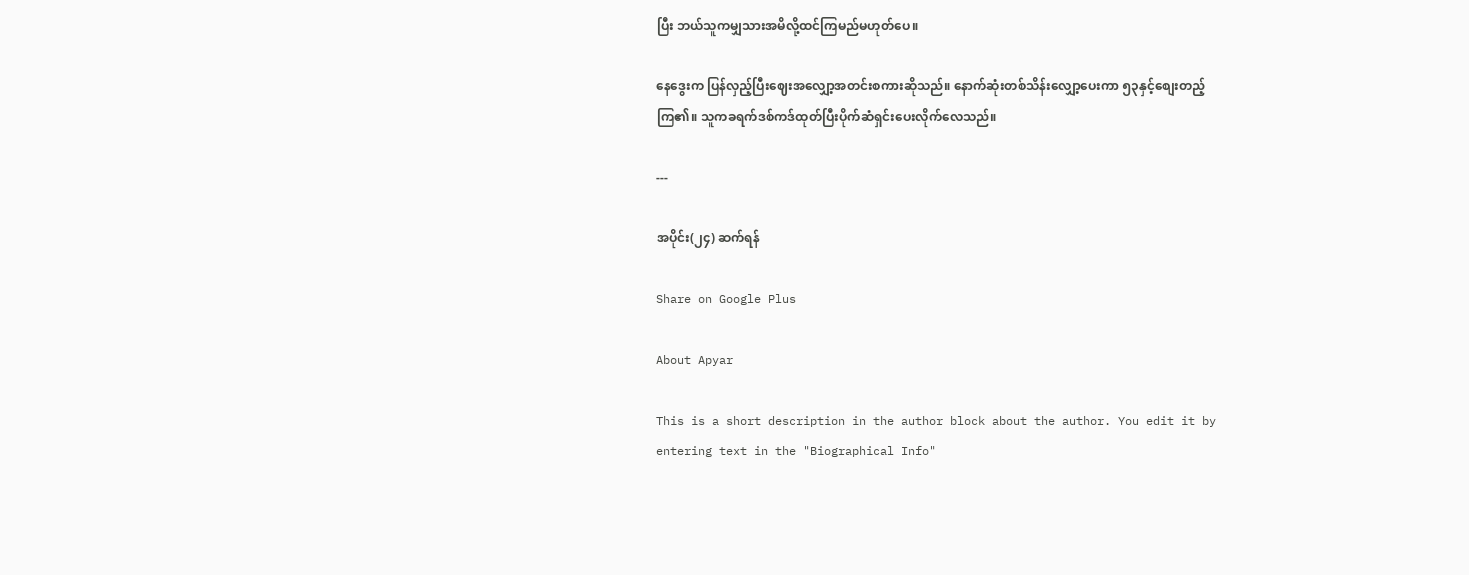ပြီး ဘယ်သူကမျှသားအမိလို့ထင်ကြမည်မဟုတ်ပေ။

နေဒွေးက ပြန်လှည့်ပြီးဈေးအလျှော့အတင်းစကားဆိုသည်။ နောက်ဆုံးတစ်သိန်းလျှော့ပေးကာ ၅၃နှင့်စျေးတည့်ကြ၏။ သူကခရက်ဒစ်ကဒ်ထုတ်ပြီးပိုက်ဆံရှင်းပေးလိုက်လေသည်။

---

အပိုင်း(၂၄) ဆက်ရန်

Share on Google Plus

About Apyar

This is a short description in the author block about the author. You edit it by entering text in the "Biographical Info"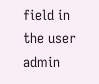field in the user admin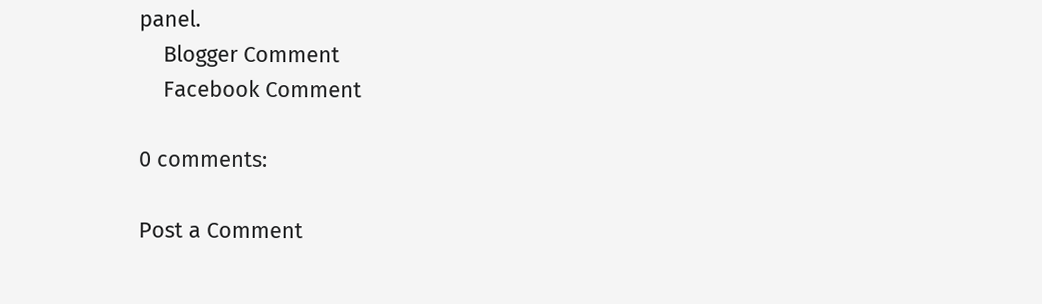panel.
    Blogger Comment
    Facebook Comment

0 comments:

Post a Comment